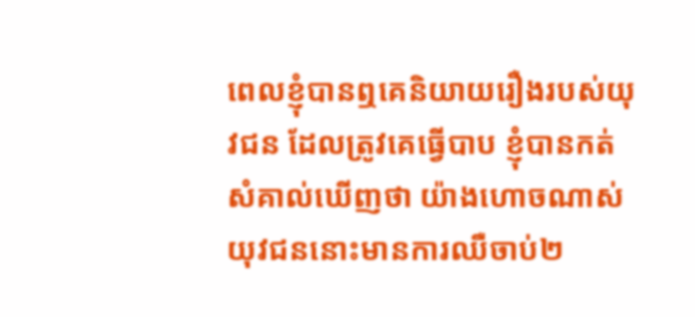ពេលខ្ញុំបានឮគេនិយាយរឿងរបស់យុវជន ដែលត្រូវគេធ្វើបាប ខ្ញុំបានកត់សំគាល់ឃើញថា យ៉ាងហោចណាស់ យុវជននោះមានការឈឺចាប់២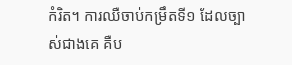កំរិត។ ការឈឺចាប់កម្រឹតទី១ ដែលច្បាស់ជាងគេ គឺប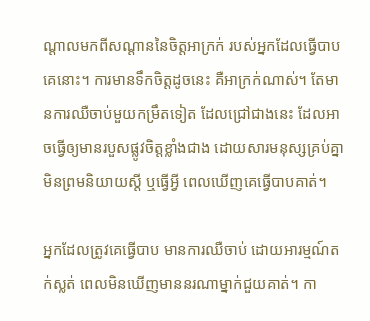ណ្តាលមកពីសណ្តាននៃចិត្តអាក្រក់ របស់អ្នកដែលធ្វើបាបគេនោះ។ ការមានទឹកចិត្តដូចនេះ គឺអាក្រក់ណាស់។ តែមានការឈឺចាប់មួយកម្រឹតទៀត ដែលជ្រៅជាងនេះ ដែលអាចធ្វើឲ្យមានរបួសផ្លូវចិត្តខ្លាំងជាង ដោយសារមនុស្សគ្រប់គ្នាមិនព្រមនិយាយស្តី ឬធ្វើអ្វី ពេលឃើញគេធ្វើបាបគាត់។

អ្នកដែលត្រូវគេធ្វើបាប មានការឈឺចាប់ ដោយអារម្មណ៍តក់ស្លត់ ពេលមិនឃើញមាននរណាម្នាក់ជួយគាត់។ កា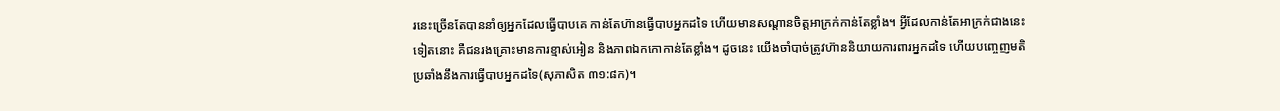រនេះច្រើនតែបាននាំឲ្យអ្នកដែលធ្វើបាបគេ កាន់តែហ៊ានធ្វើបាបអ្នកដទៃ ហើយមានសណ្តានចិត្តអាក្រក់កាន់តែខ្លាំង។ អ្វីដែលកាន់តែអាក្រក់ជាងនេះទៀតនោះ គឺជនរងគ្រោះមានការខ្មាស់អៀន និងភាពឯកកោកាន់តែខ្លាំង។ ដូចនេះ យើងចាំបាច់ត្រូវហ៊ាននិយាយការពារអ្នកដទៃ ហើយបញ្ចេញមតិប្រឆាំងនឹងការធ្វើបាបអ្នកដទៃ(សុភាសិត ៣១:៨ក)។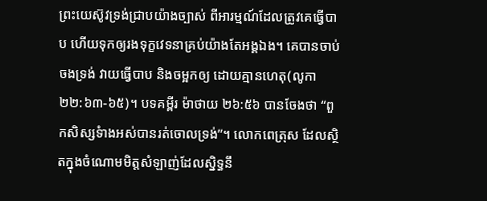ព្រះយេស៊ូវទ្រង់ជ្រាបយ៉ាងច្បាស់ ពីអារម្មណ៍ដែលត្រូវគេធ្វើបាប ហើយទុកឲ្យរងទុក្ខវេទនាគ្រប់យ៉ាងតែអង្គឯង។ គេបានចាប់ចងទ្រង់ វាយធ្វើបាប និងចម្អកឲ្យ ដោយគ្មានហេតុ(លូកា ២២:៦៣-៦៥)។ បទគម្ពីរ ម៉ាថាយ ២៦:៥៦ បានចែងថា “ពួកសិស្សទំាងអស់បានរត់ចោលទ្រង់”។ លោកពេត្រុស ដែលស្ថិតក្នុងចំណោមមិត្តសំឡាញ់ដែលស្និទ្ធនឹ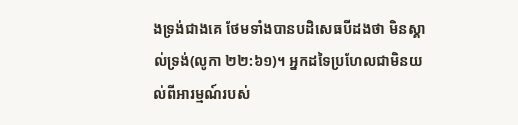ងទ្រង់ជាងគេ ថែមទាំងបានបដិសេធបីដងថា មិនស្គាល់ទ្រង់(លូកា ២២:៦១)។ អ្នកដទៃប្រហែលជាមិនយល់ពីអារម្មណ៍របស់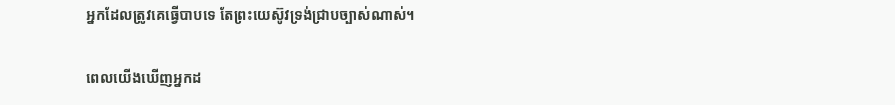អ្នកដែលត្រូវគេធ្វើបាបទេ តែព្រះយេស៊ូវទ្រង់ជ្រាបច្បាស់ណាស់។

ពេលយើងឃើញអ្នកដ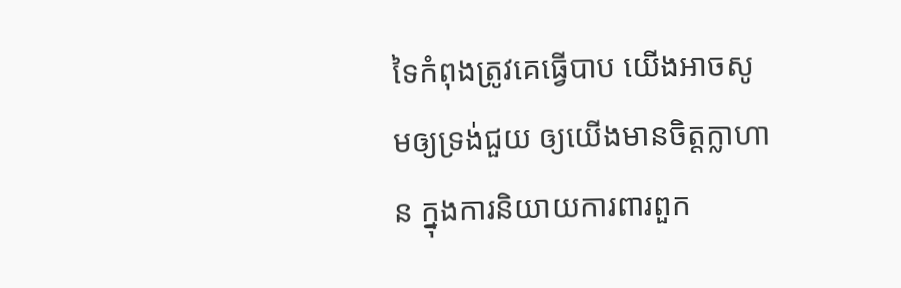ទៃកំពុងត្រូវគេធ្វើបាប យើងអាចសូមឲ្យទ្រង់ជួយ ឲ្យយើងមានចិត្តក្លាហាន ក្នុងការនិយាយការពារពួក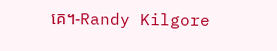គេ។-Randy Kilgore